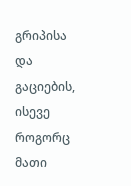გრიპისა და გაციების, ისევე როგორც მათი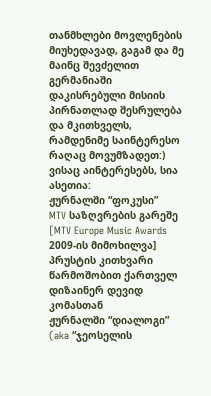თანმხლები მოვლენების მიუხედავად, გაგამ და მე მაინც შევძელით გერმანიაში დაკისრებული მისიის პირნათლად შესრულება და მკითხველს, რამდენიმე საინტერესო რაღაც მოვუმზადეთ:)
ვისაც აინტერესებს, სია ასეთია:
ჟურნალში “ფოკუსი”
MTV საზღვრების გარეშე [MTV Europe Music Awards 2009-ის მიმოხილვა]
პრუსტის კითხვარი წარმოშობით ქართველ დიზაინერ დევიდ კომასთან
ჟურნალში “დიალოგი” (aka “ჯეოსელის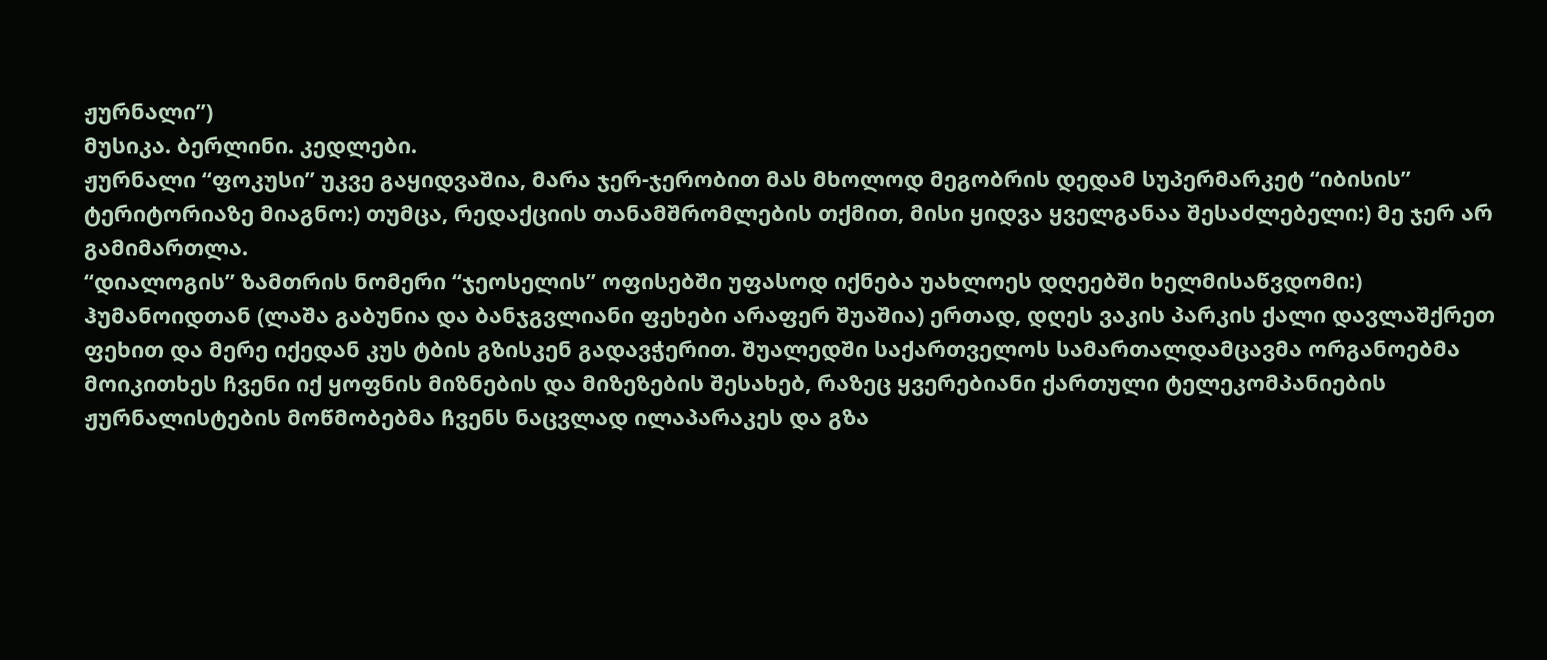ჟურნალი”)
მუსიკა. ბერლინი. კედლები.
ჟურნალი “ფოკუსი” უკვე გაყიდვაშია, მარა ჯერ-ჯერობით მას მხოლოდ მეგობრის დედამ სუპერმარკეტ “იბისის” ტერიტორიაზე მიაგნო:) თუმცა, რედაქციის თანამშრომლების თქმით, მისი ყიდვა ყველგანაა შესაძლებელი:) მე ჯერ არ გამიმართლა.
“დიალოგის” ზამთრის ნომერი “ჯეოსელის” ოფისებში უფასოდ იქნება უახლოეს დღეებში ხელმისაწვდომი:)
ჰუმანოიდთან (ლაშა გაბუნია და ბანჯგვლიანი ფეხები არაფერ შუაშია) ერთად, დღეს ვაკის პარკის ქალი დავლაშქრეთ ფეხით და მერე იქედან კუს ტბის გზისკენ გადავჭერით. შუალედში საქართველოს სამართალდამცავმა ორგანოებმა მოიკითხეს ჩვენი იქ ყოფნის მიზნების და მიზეზების შესახებ, რაზეც ყვერებიანი ქართული ტელეკომპანიების ჟურნალისტების მოწმობებმა ჩვენს ნაცვლად ილაპარაკეს და გზა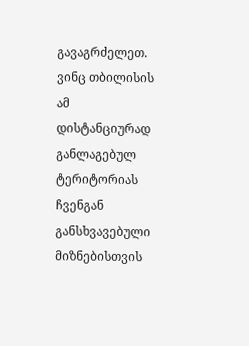გავაგრძელეთ. ვინც თბილისის ამ დისტანციურად განლაგებულ ტერიტორიას ჩვენგან განსხვავებული მიზნებისთვის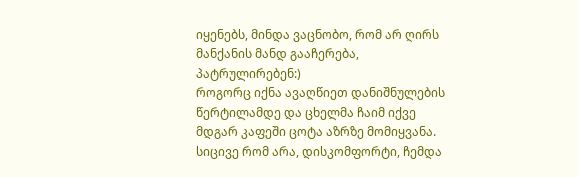იყენებს, მინდა ვაცნობო, რომ არ ღირს მანქანის მანდ გააჩერება, პატრულირებენ:)
როგორც იქნა ავაღწიეთ დანიშნულების წერტილამდე და ცხელმა ჩაიმ იქვე მდგარ კაფეში ცოტა აზრზე მომიყვანა. სიცივე რომ არა, დისკომფორტი, ჩემდა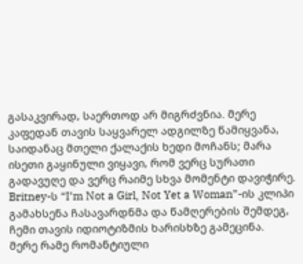გასაკვირად, საერთოდ არ მიგრძვნია. მერე კაფედან თავის საყვარელ ადგილზე წამიყვანა, საიდანაც მთელი ქალაქის ხედი მოჩანს; მარა ისეთი გაყინული ვიყავი, რომ ვერც სურათი გადავუღე და ვერც რაიმე სხვა მომენტი დავიჭირე. Britney-ს “I’m Not a Girl, Not Yet a Woman”-ის კლიპი გამახსენა ჩასავარდნმა და წამღერების შემდეგ, ჩემი თავის იდიოტიზმის ხარისხზე გამეცინა.
მერე რამე რომანტიული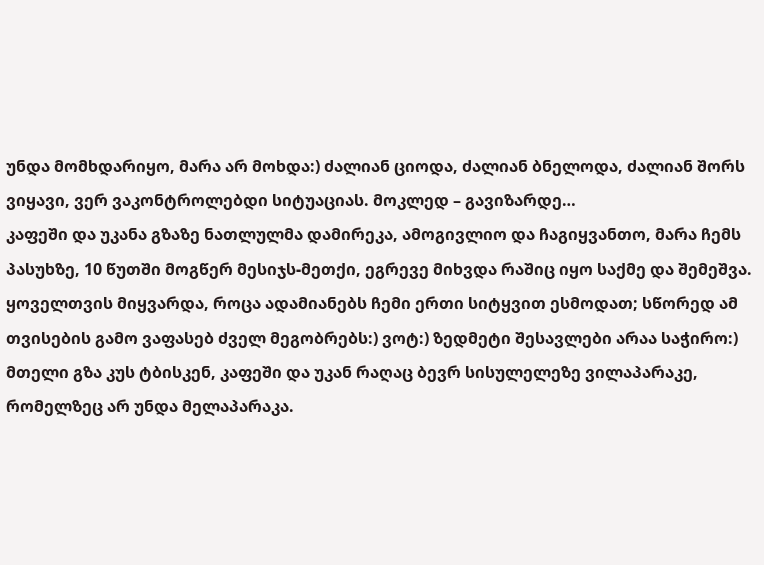უნდა მომხდარიყო, მარა არ მოხდა:) ძალიან ციოდა, ძალიან ბნელოდა, ძალიან შორს ვიყავი, ვერ ვაკონტროლებდი სიტუაციას. მოკლედ – გავიზარდე…
კაფეში და უკანა გზაზე ნათლულმა დამირეკა, ამოგივლიო და ჩაგიყვანთო, მარა ჩემს პასუხზე, 10 წუთში მოგწერ მესიჯს-მეთქი, ეგრევე მიხვდა რაშიც იყო საქმე და შემეშვა. ყოველთვის მიყვარდა, როცა ადამიანებს ჩემი ერთი სიტყვით ესმოდათ; სწორედ ამ თვისების გამო ვაფასებ ძველ მეგობრებს:) ვოტ:) ზედმეტი შესავლები არაა საჭირო:)
მთელი გზა კუს ტბისკენ, კაფეში და უკან რაღაც ბევრ სისულელეზე ვილაპარაკე, რომელზეც არ უნდა მელაპარაკა.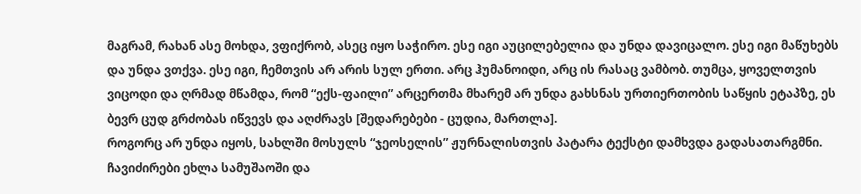მაგრამ, რახან ასე მოხდა, ვფიქრობ, ასეც იყო საჭირო. ესე იგი აუცილებელია და უნდა დავიცალო. ესე იგი მაწუხებს და უნდა ვთქვა. ესე იგი, ჩემთვის არ არის სულ ერთი. არც ჰუმანოიდი, არც ის რასაც ვამბობ. თუმცა, ყოველთვის ვიცოდი და ღრმად მწამდა, რომ “ექს-ფაილი” არცერთმა მხარემ არ უნდა გახსნას ურთიერთობის საწყის ეტაპზე, ეს ბევრ ცუდ გრძობას იწვევს და აღძრავს [შედარებები - ცუდია, მართლა].
როგორც არ უნდა იყოს, სახლში მოსულს “ჯეოსელის” ჟურნალისთვის პატარა ტექსტი დამხვდა გადასათარგმნი. ჩავიძირები ეხლა სამუშაოში და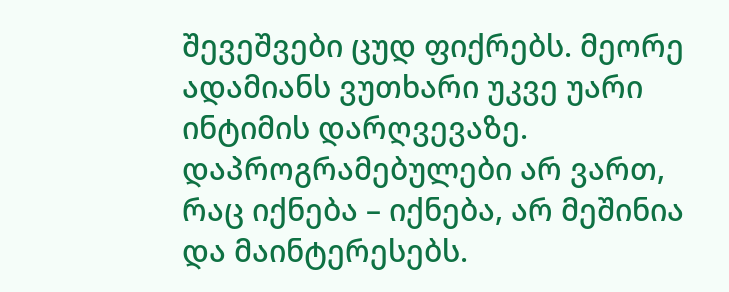შევეშვები ცუდ ფიქრებს. მეორე ადამიანს ვუთხარი უკვე უარი ინტიმის დარღვევაზე. დაპროგრამებულები არ ვართ, რაც იქნება – იქნება, არ მეშინია და მაინტერესებს.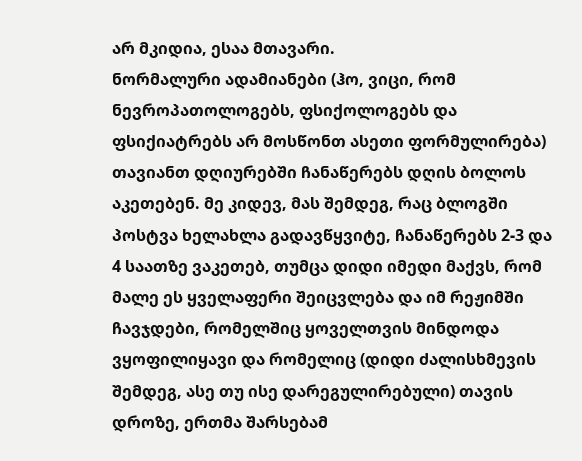არ მკიდია, ესაა მთავარი.
ნორმალური ადამიანები (ჰო, ვიცი, რომ ნევროპათოლოგებს, ფსიქოლოგებს და ფსიქიატრებს არ მოსწონთ ასეთი ფორმულირება) თავიანთ დღიურებში ჩანაწერებს დღის ბოლოს აკეთებენ. მე კიდევ, მას შემდეგ, რაც ბლოგში პოსტვა ხელახლა გადავწყვიტე, ჩანაწერებს 2-3 და 4 საათზე ვაკეთებ, თუმცა დიდი იმედი მაქვს, რომ მალე ეს ყველაფერი შეიცვლება და იმ რეჟიმში ჩავჯდები, რომელშიც ყოველთვის მინდოდა ვყოფილიყავი და რომელიც (დიდი ძალისხმევის შემდეგ, ასე თუ ისე დარეგულირებული) თავის დროზე, ერთმა შარსებამ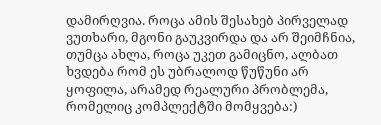დამირღვია. როცა ამის შესახებ პირველად ვუთხარი, მგონი გაუკვირდა და არ შეიმჩნია, თუმცა ახლა, როცა უკეთ გამიცნო, ალბათ ხვდება რომ ეს უბრალოდ წუწუნი არ ყოფილა, არამედ რეალური პრობლემა, რომელიც კომპლექტში მომყვება:)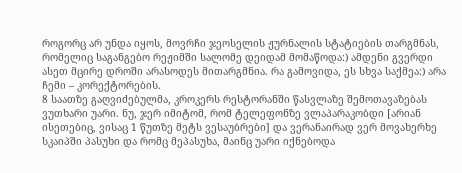როგორც არ უნდა იყოს, მოვრჩი ჯეოსელის ჟურნალის სტატიების თარგმნას, რომელიც საგანგებო რეჟიმში სალომე დეიდამ მომაწოდა:) ამდენი გვერდი ასეთ მცირე დროში არასოდეს მითარგმნია. რა გამოვიდა, ეს სხვა საქმეა:) არა ჩემი – კორექტორების.
8 საათზე გაღვიძებულმა, კროკერს რესტორანში წასვლაზე შემოთავაზებას ვუთხარი უარი. ნუ, ჯერ იმიტომ, რომ ტელეფონზე ვლაპარაკობდი [არიან ისეთებიც, ვისაც 1 წუთზე მეტს ვესაუბრები] და ვერანაირად ვერ მოვახერხე სკაიპში პასუხი და რომც მეპასუხა, მაინც უარი იქნებოდა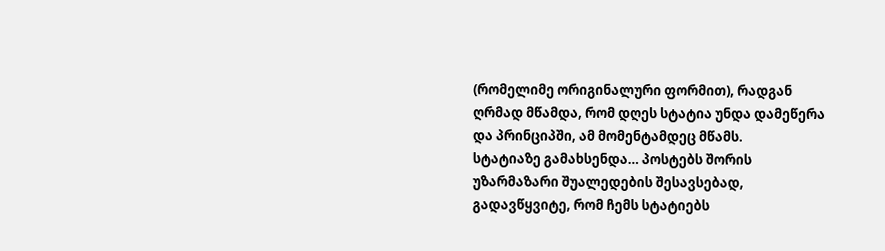(რომელიმე ორიგინალური ფორმით), რადგან ღრმად მწამდა, რომ დღეს სტატია უნდა დამეწერა და პრინციპში, ამ მომენტამდეც მწამს.
სტატიაზე გამახსენდა… პოსტებს შორის უზარმაზარი შუალედების შესავსებად, გადავწყვიტე, რომ ჩემს სტატიებს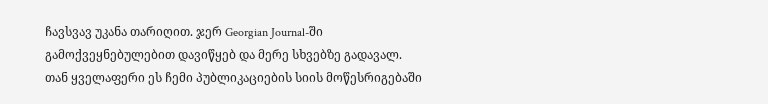ჩავსვავ უკანა თარიღით. ჯერ Georgian Journal-ში გამოქვეყნებულებით დავიწყებ და მერე სხვებზე გადავალ. თან ყველაფერი ეს ჩემი პუბლიკაციების სიის მოწესრიგებაში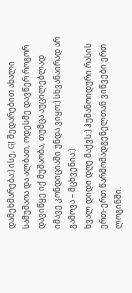დამეხმარება:) ისე, GJ შედარებით ახალი სამუშაოა და ალბათ, ოდესმე დავწერ როგორ დავიწყე იქ მუშაობა, თუმცა აუცილებლად იმავე კონდიციაში უნდა ვიყო:) სხვანაირად არ გამოვა – მცხვენია:)
ხვალ დიდი დღე მაქვს:) ჰუმანოიდური რასის ერთ-ერთ წარმომადგენელთან ვიწვები ერთ ლოგინში.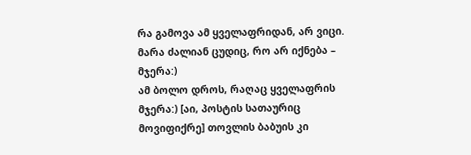რა გამოვა ამ ყველაფრიდან, არ ვიცი. მარა ძალიან ცუდიც, რო არ იქნება – მჯერა:)
ამ ბოლო დროს, რაღაც ყველაფრის მჯერა:) [აი, პოსტის სათაურიც მოვიფიქრე] თოვლის ბაბუის კი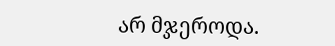არ მჯეროდა.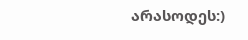არასოდეს:)